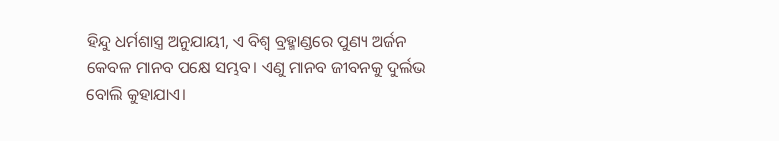ହିନ୍ଦୁ ଧର୍ମଶାସ୍ତ୍ର ଅନୁଯାୟୀ, ଏ ବିଶ୍ୱ ବ୍ରହ୍ମାଣ୍ଡରେ ପୁଣ୍ୟ ଅର୍ଜନ କେବଳ ମାନବ ପକ୍ଷେ ସମ୍ଭବ। ଏଣୁ ମାନବ ଜୀବନକୁ ଦୁର୍ଲଭ ବୋଲି କୁହାଯାଏ।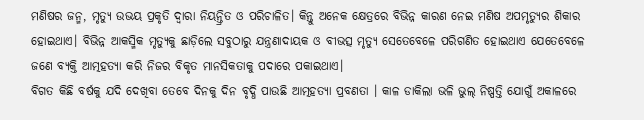ମଣିଷର ଜନ୍ମ, ମୃତ୍ୟୁ ଉଭୟ ପ୍ରକୃତି ଦ୍ବାରା ନିୟନ୍ତ୍ରିତ ଓ ପରିଚାଳିତ। କିନ୍ତୁ ଅନେକ କ୍ଷେତ୍ରରେ ବିଭିନ୍ନ କାରଣ ନେଇ ମଣିଷ ଅପମୃତ୍ୟୁର ଶିକାର ହୋଇଥାଏ। ବିଭିନ୍ନ ଆକସ୍ମିକ ମୃତ୍ୟୁକୁ ଛାଡ଼ିଲେ ସବୁଠାରୁ ଯନ୍ତ୍ରଣାଦାୟକ ଓ ବୀଭତ୍ସ ମୃତ୍ୟୁ ସେତେବେଳେ ପରିଗଣିତ ହୋଇଥାଏ ଯେତେବେଳେ ଜଣେ ବ୍ୟକ୍ତି ଆତ୍ମହତ୍ୟା କରି ନିଜର ବିକୃତ ମାନସିକତାକୁ ପଦାରେ ପକାଇଥାଏ।
ବିଗତ କିଛି ବର୍ଷକୁ ଯଦି ଦେଖିବା ତେବେ ଦିନକୁ ଦିନ ବୃଦ୍ଧି ପାଉଛି ଆତ୍ମହତ୍ୟା ପ୍ରବଣତା । କାଳ ଡାକିଲା ଭଳି ଭୁଲ୍ ନିଷ୍ପତ୍ତି ଯୋଗୁଁ ଅକାଳରେ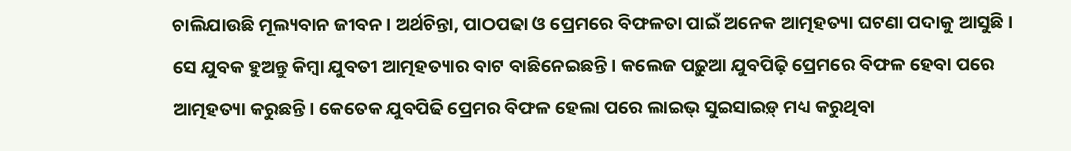ଚାଲିଯାଉଛି ମୂଲ୍ୟବାନ ଜୀବନ। ଅର୍ଥଚିନ୍ତା, ପାଠପଢା ଓ ପ୍ରେମରେ ବିଫଳତା ପାଇଁ ଅନେକ ଆତ୍ମହତ୍ୟା ଘଟଣା ପଦାକୁ ଆସୁଛି। ସେ ଯୁବକ ହୁଅନ୍ତୁ କିମ୍ବା ଯୁବତୀ ଆତ୍ମହତ୍ୟାର ବାଟ ବାଛିନେଇଛନ୍ତି। କଲେଜ ପଢ଼ୁଆ ଯୁବପିଢ଼ି ପ୍ରେମରେ ବିଫଳ ହେବା ପରେ ଆତ୍ମହତ୍ୟା କରୁଛନ୍ତି। କେତେକ ଯୁବପିଢି ପ୍ରେମର ବିଫଳ ହେଲା ପରେ ଲାଇଭ୍ ସୁଇସାଇଡ଼୍ ମଧ୍ୟ କରୁଥିବା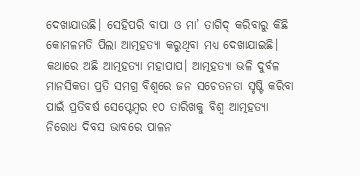ଦେଖାଯାଉଛି। ସେହିପରି ବାପା ଓ ମା’ ତାଗିଦ୍ କରିବାରୁ କିଛି କୋମଳମତି ପିଲା ଆତ୍ମହତ୍ୟା କରୁଥିବା ମଧ୍ୟ ଦେଖାଯାଇଛି।
କଥାରେ ଅଛି ଆତ୍ମହତ୍ୟା ମହାପାପ। ଆତ୍ମହତ୍ୟା ଭଳି ଦୁର୍ବଳ ମାନସିକତା ପ୍ରତି ସମଗ୍ର ବିଶ୍ବରେ ଜନ ସଚେତନତା ସୃଷ୍ଟି କରିବା ପାଇଁ ପ୍ରତିବର୍ଷ ସେପ୍ଟେମ୍ବର ୧୦ ତାରିଖକୁ ବିଶ୍ବ ଆତ୍ମହତ୍ୟା ନିରୋଧ ଦିବସ ଭାବରେ ପାଳନ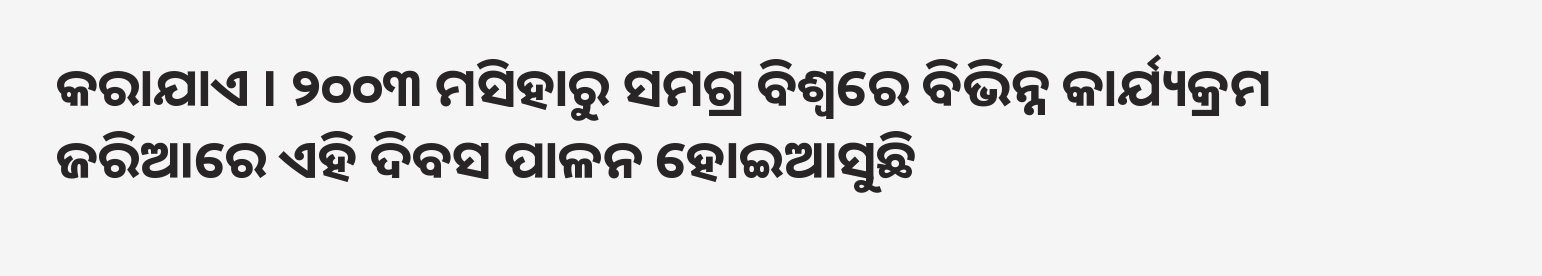କରାଯାଏ । ୨୦୦୩ ମସିହାରୁ ସମଗ୍ର ବିଶ୍ବରେ ବିଭିନ୍ନ କାର୍ଯ୍ୟକ୍ରମ ଜରିଆରେ ଏହି ଦିବସ ପାଳନ ହୋଇଆସୁଛି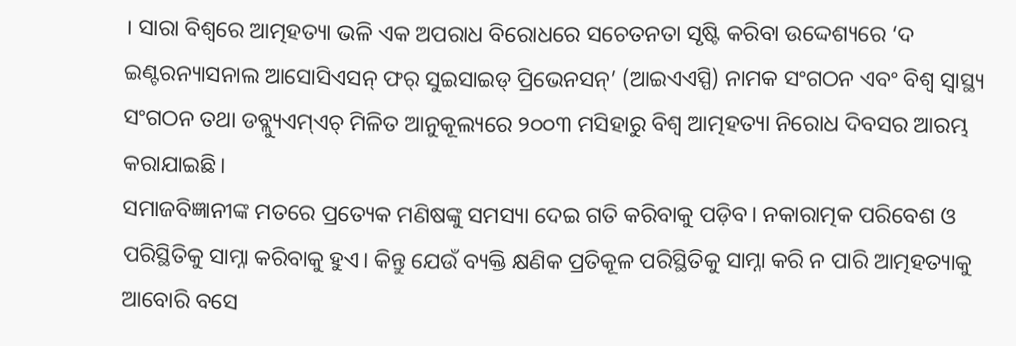। ସାରା ବିଶ୍ୱରେ ଆତ୍ମହତ୍ୟା ଭଳି ଏକ ଅପରାଧ ବିରୋଧରେ ସଚେତନତା ସୃଷ୍ଟି କରିବା ଉଦ୍ଦେଶ୍ୟରେ ‘ଦ ଇଣ୍ଟରନ୍ୟାସନାଲ ଆସୋସିଏସନ୍ ଫର୍ ସୁଇସାଇଡ୍ ପ୍ରିଭେନସନ୍’ (ଆଇଏଏସ୍ପି) ନାମକ ସଂଗଠନ ଏବଂ ବିଶ୍ୱ ସ୍ବାସ୍ଥ୍ୟ ସଂଗଠନ ତଥା ଡବ୍ଲ୍ୟୁଏମ୍ଏଚ୍ ମିଳିତ ଆନୁକୂଲ୍ୟରେ ୨୦୦୩ ମସିହାରୁ ବିଶ୍ୱ ଆତ୍ମହତ୍ୟା ନିରୋଧ ଦିବସର ଆରମ୍ଭ କରାଯାଇଛି।
ସମାଜବିଜ୍ଞାନୀଙ୍କ ମତରେ ପ୍ରତ୍ୟେକ ମଣିଷଙ୍କୁ ସମସ୍ୟା ଦେଇ ଗତି କରିବାକୁ ପଡ଼ିବ। ନକାରାତ୍ମକ ପରିବେଶ ଓ ପରିସ୍ଥିତିକୁ ସାମ୍ନା କରିବାକୁ ହୁଏ। କିନ୍ତୁ ଯେଉଁ ବ୍ୟକ୍ତି କ୍ଷଣିକ ପ୍ରତିକୂଳ ପରିସ୍ଥିତିକୁ ସାମ୍ନା କରି ନ ପାରି ଆତ୍ମହତ୍ୟାକୁ ଆବୋରି ବସେ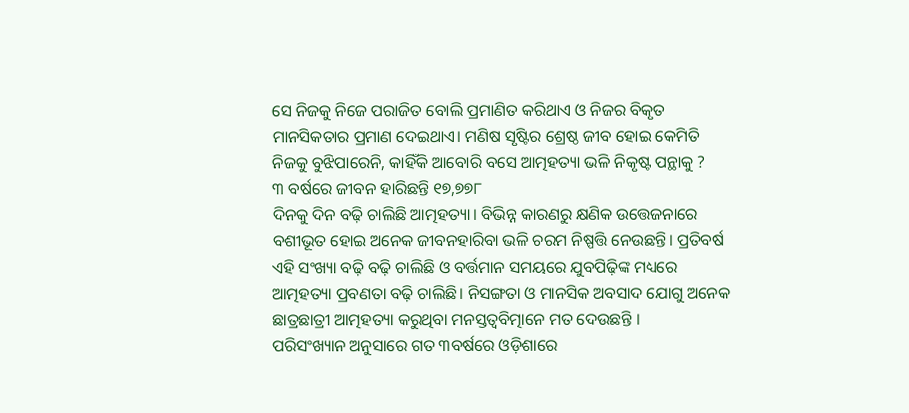ସେ ନିଜକୁ ନିଜେ ପରାଜିତ ବୋଲି ପ୍ରମାଣିତ କରିଥାଏ ଓ ନିଜର ବିକୃତ ମାନସିକତାର ପ୍ରମାଣ ଦେଇଥାଏ। ମଣିଷ ସୃଷ୍ଟିର ଶ୍ରେଷ୍ଠ ଜୀବ ହୋଇ କେମିତି ନିଜକୁ ବୁଝିପାରେନି, କାହିଁକି ଆବୋରି ବସେ ଆତ୍ମହତ୍ୟା ଭଳି ନିକୃଷ୍ଟ ପନ୍ଥାକୁ ?
୩ ବର୍ଷରେ ଜୀବନ ହାରିଛନ୍ତି ୧୭,୭୭୮
ଦିନକୁ ଦିନ ବଢ଼ି ଚାଲିଛି ଆତ୍ମହତ୍ୟା। ବିଭିନ୍ନ କାରଣରୁ କ୍ଷଣିକ ଉତ୍ତେଜନାରେ ବଶୀଭୂତ ହୋଇ ଅନେକ ଜୀବନହାରିବା ଭଳି ଚରମ ନିଷ୍ପତ୍ତି ନେଉଛନ୍ତି। ପ୍ରତିବର୍ଷ ଏହି ସଂଖ୍ୟା ବଢ଼ି ବଢ଼ି ଚାଲିଛି ଓ ବର୍ତ୍ତମାନ ସମୟରେ ଯୁବପିଢ଼ିଙ୍କ ମଧ୍ୟରେ ଆତ୍ମହତ୍ୟା ପ୍ରବଣତା ବଢ଼ି ଚାଲିଛି। ନିସଙ୍ଗତା ଓ ମାନସିକ ଅବସାଦ ଯୋଗୁ ଅନେକ ଛାତ୍ରଛାତ୍ରୀ ଆତ୍ମହତ୍ୟା କରୁଥିବା ମନସ୍ତତ୍ୱବିତ୍ମାନେ ମତ ଦେଉଛନ୍ତି ।
ପରିସଂଖ୍ୟାନ ଅନୁସାରେ ଗତ ୩ବର୍ଷରେ ଓଡ଼ିଶାରେ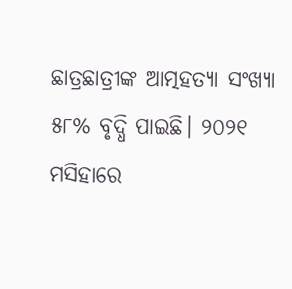ଛାତ୍ରଛାତ୍ରୀଙ୍କ ଆତ୍ମହତ୍ୟା ସଂଖ୍ୟା ୫୮% ବୃଦ୍ଧି ପାଇଛି। ୨୦୨୧ ମସିହାରେ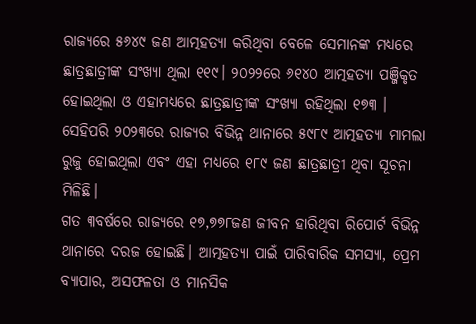ରାଜ୍ୟରେ ୫୬୪୯ ଜଣ ଆତ୍ମହତ୍ୟା କରିଥିବା ବେଳେ ସେମାନଙ୍କ ମଧ୍ୟରେ ଛାତ୍ରଛାତ୍ରୀଙ୍କ ସଂଖ୍ୟା ଥିଲା ୧୧୯। ୨୦୨୨ରେ ୬୧୪୦ ଆତ୍ମହତ୍ୟା ପଞ୍ଜିକୃତ ହୋଇଥିଲା ଓ ଏହାମଧ୍ୟରେ ଛାତ୍ରଛାତ୍ରୀଙ୍କ ସଂଖ୍ୟା ରହିଥିଲା ୧୭୩ । ସେହିପରି ୨୦୨୩ରେ ରାଜ୍ୟର ବିଭିନ୍ନ ଥାନାରେ ୫୯୮୯ ଆତ୍ମହତ୍ୟା ମାମଲା ରୁଜୁ ହୋଇଥିଲା ଏବଂ ଏହା ମଧ୍ୟରେ ୧୮୯ ଜଣ ଛାତ୍ରଛାତ୍ରୀ ଥିବା ସୂଚନା ମିଳିଛି।
ଗତ ୩ବର୍ଷରେ ରାଜ୍ୟରେ ୧୭,୭୭୮ଜଣ ଜୀବନ ହାରିଥିବା ରିପୋର୍ଟ ବିଭିନ୍ନ ଥାନାରେ ଦରଜ ହୋଇଛି। ଆତ୍ମହତ୍ୟା ପାଇଁ ପାରିବାରିକ ସମସ୍ୟା, ପ୍ରେମ ବ୍ୟାପାର, ଅସଫଳତା ଓ ମାନସିକ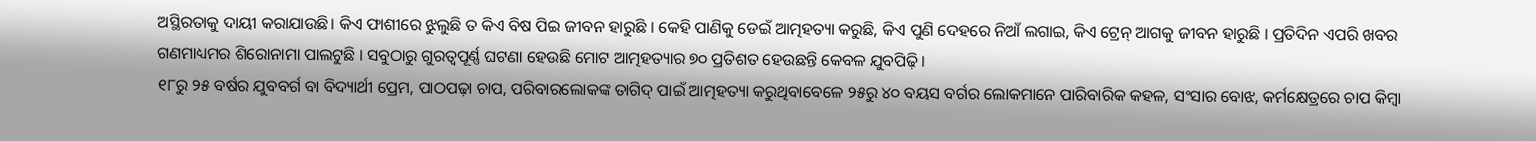ଅସ୍ଥିରତାକୁ ଦାୟୀ କରାଯାଉଛି। କିଏ ଫାଶୀରେ ଝୁଲୁଛି ତ କିଏ ବିଷ ପିଇ ଜୀବନ ହାରୁଛି । କେହି ପାଣିକୁ ଡେଇଁ ଆତ୍ମହତ୍ୟା କରୁଛି, କିଏ ପୁଣି ଦେହରେ ନିଆଁ ଲଗାଇ, କିଏ ଟ୍ରେନ୍ ଆଗକୁ ଜୀବନ ହାରୁଛି । ପ୍ରତିଦିନ ଏପରି ଖବର ଗଣମାଧ୍ୟମର ଶିରୋନାମା ପାଲଟୁଛି । ସବୁଠାରୁ ଗୁରତ୍ୱପୂର୍ଣ୍ଣ ଘଟଣା ହେଉଛି ମୋଟ ଆତ୍ମହତ୍ୟାର ୭୦ ପ୍ରତିଶତ ହେଉଛନ୍ତି କେବଳ ଯୁବପିଢ଼ି ।
୧୮ରୁ ୨୫ ବର୍ଷର ଯୁବବର୍ଗ ବା ବିଦ୍ୟାର୍ଥୀ ପ୍ରେମ, ପାଠପଢ଼ା ଚାପ, ପରିବାରଲୋକଙ୍କ ତାଗିଦ୍ ପାଇଁ ଆତ୍ମହତ୍ୟା କରୁଥିବାବେଳେ ୨୫ରୁ ୪୦ ବୟସ ବର୍ଗର ଲୋକମାନେ ପାରିବାରିକ କହଳ, ସଂସାର ବୋଝ, କର୍ମକ୍ଷେତ୍ରରେ ଚାପ କିମ୍ବା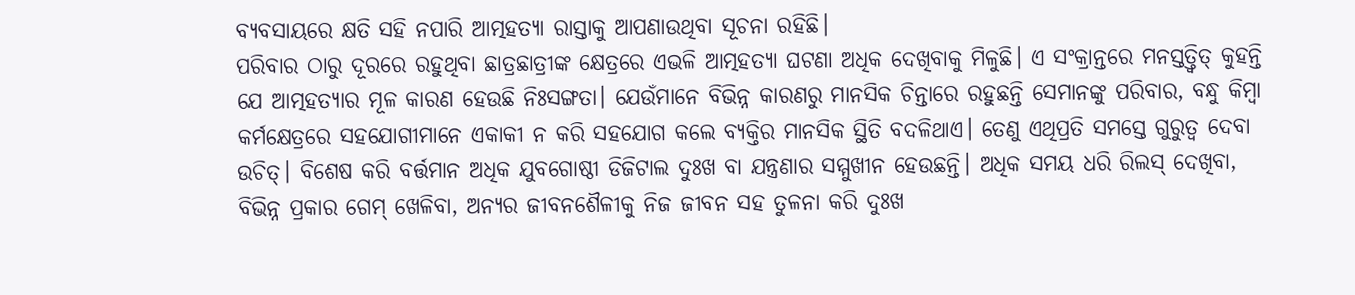ବ୍ୟବସାୟରେ କ୍ଷତି ସହି ନପାରି ଆତ୍ମହତ୍ୟା ରାସ୍ତାକୁ ଆପଣାଉଥିବା ସୂଚନା ରହିଛି।
ପରିବାର ଠାରୁ ଦୂରରେ ରହୁଥିବା ଛାତ୍ରଛାତ୍ରୀଙ୍କ କ୍ଷେତ୍ରରେ ଏଭଳି ଆତ୍ମହତ୍ୟା ଘଟଣା ଅଧିକ ଦେଖିବାକୁ ମିଳୁଛି। ଏ ସଂକ୍ରାନ୍ତରେ ମନସ୍ତତ୍ତ୍ୱିତ୍ କୁହନ୍ତି ଯେ ଆତ୍ମହତ୍ୟାର ମୂଳ କାରଣ ହେଉଛି ନିଃସଙ୍ଗତା। ଯେଉଁମାନେ ବିଭିନ୍ନ କାରଣରୁ ମାନସିକ ଚିନ୍ତାରେ ରହୁଛନ୍ତି ସେମାନଙ୍କୁ ପରିବାର, ବନ୍ଧୁ କିମ୍ବା କର୍ମକ୍ଷେତ୍ରରେ ସହଯୋଗୀମାନେ ଏକାକୀ ନ କରି ସହଯୋଗ କଲେ ବ୍ୟକ୍ତିର ମାନସିକ ସ୍ଥିତି ବଦଳିଥାଏ। ତେଣୁ ଏଥିପ୍ରତି ସମସ୍ତେ ଗୁରୁତ୍ୱ ଦେବା ଉଚିତ୍। ବିଶେଷ କରି ବର୍ତ୍ତମାନ ଅଧିକ ଯୁବଗୋଷ୍ଠୀ ଡିଜିଟାଲ ଦୁଃଖ ବା ଯନ୍ତ୍ରଣାର ସମ୍ମୁଖୀନ ହେଉଛନ୍ତି। ଅଧିକ ସମୟ ଧରି ରିଲସ୍ ଦେଖିବା, ବିଭିନ୍ନ ପ୍ରକାର ଗେମ୍ ଖେଳିବା, ଅନ୍ୟର ଜୀବନଶୈଳୀକୁ ନିଜ ଜୀବନ ସହ ତୁଳନା କରି ଦୁଃଖ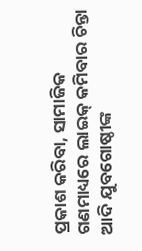ପ୍ରକାଶ କରିବା, ସାମାଜିକ ଗଣମାଧ୍ୟରେ ଲାଇକ୍ କମିବାର ଚିନ୍ତା ଆଦି ଯୁବଗୋଷ୍ଠୀଙ୍କ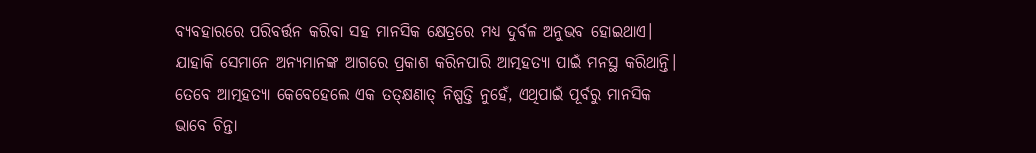ବ୍ୟବହାରରେ ପରିବର୍ତ୍ତନ କରିବା ସହ ମାନସିକ କ୍ଷେତ୍ରରେ ମଧ୍ୟ ଦୁର୍ବଳ ଅନୁଭବ ହୋଇଥାଏ। ଯାହାକି ସେମାନେ ଅନ୍ୟମାନଙ୍କ ଆଗରେ ପ୍ରକାଶ କରିନପାରି ଆତ୍ମହତ୍ୟା ପାଇଁ ମନସ୍ଥ କରିଥାନ୍ତି। ତେବେ ଆତ୍ମହତ୍ୟା କେବେହେଲେ ଏକ ତତ୍କ୍ଷଣାତ୍ ନିଷ୍ପତ୍ତି ନୁହେଁ, ଏଥିପାଇଁ ପୂର୍ବରୁ ମାନସିକ ଭାବେ ଚିନ୍ତା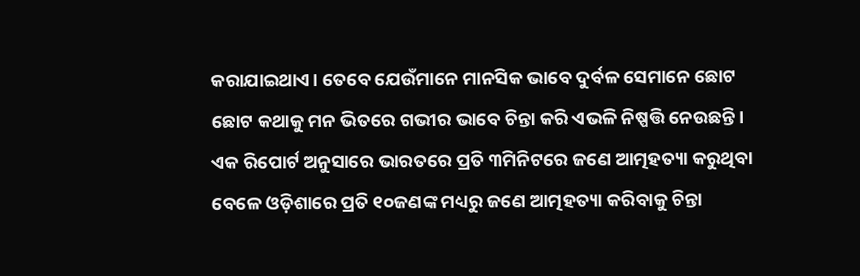କରାଯାଇଥାଏ। ତେବେ ଯେଉଁମାନେ ମାନସିକ ଭାବେ ଦୁର୍ବଳ ସେମାନେ ଛୋଟ ଛୋଟ କଥାକୁ ମନ ଭିତରେ ଗଭୀର ଭାବେ ଚିନ୍ତା କରି ଏଭଳି ନିଷ୍ପତ୍ତି ନେଉଛନ୍ତି।
ଏକ ରିପୋର୍ଟ ଅନୁସାରେ ଭାରତରେ ପ୍ରତି ୩ମିନିଟରେ ଜଣେ ଆତ୍ମହତ୍ୟା କରୁଥିବା ବେଳେ ଓଡ଼ିଶାରେ ପ୍ରତି ୧୦ଜଣଙ୍କ ମଧ୍ୟରୁ ଜଣେ ଆତ୍ମହତ୍ୟା କରିବାକୁ ଚିନ୍ତା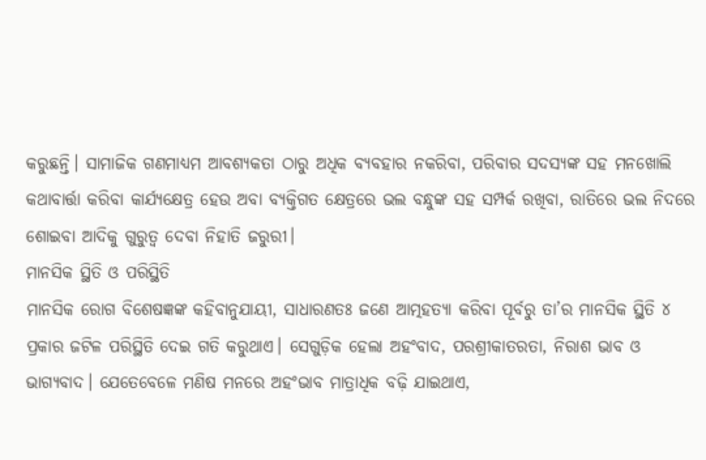କରୁଛନ୍ତି। ସାମାଜିକ ଗଣମାଧ୍ୟମ ଆବଶ୍ୟକତା ଠାରୁ ଅଧିକ ବ୍ୟବହାର ନକରିବା, ପରିବାର ସଦସ୍ୟଙ୍କ ସହ ମନଖୋଲି କଥାବାର୍ତ୍ତା କରିବା କାର୍ଯ୍ୟକ୍ଷେତ୍ର ହେଉ ଅବା ବ୍ୟକ୍ତିଗତ କ୍ଷେତ୍ରରେ ଭଲ ବନ୍ଧୁଙ୍କ ସହ ସମ୍ପର୍କ ରଖିବା, ରାତିରେ ଭଲ ନିଦରେ ଶୋଇବା ଆଦିକୁ ଗୁରୁତ୍ୱ ଦେବା ନିହାତି ଜରୁରୀ।
ମାନସିକ ସ୍ଥିତି ଓ ପରିସ୍ଥିତି
ମାନସିକ ରୋଗ ବିଶେଷଜ୍ଞଙ୍କ କହିବାନୁଯାୟୀ, ସାଧାରଣତଃ ଜଣେ ଆତ୍ମହତ୍ୟା କରିବା ପୂର୍ବରୁ ତା’ର ମାନସିକ ସ୍ଥିତି ୪ ପ୍ରକାର ଜଟିଳ ପରିସ୍ଥିତି ଦେଇ ଗତି କରୁଥାଏ। ସେଗୁଡ଼ିକ ହେଲା ଅହଂବାଦ, ପରଶ୍ରୀକାତରତା, ନିରାଶ ଭାବ ଓ ଭାଗ୍ୟବାଦ। ଯେତେବେଳେ ମଣିଷ ମନରେ ଅହଂଭାବ ମାତ୍ରାଧିକ ବଢ଼ି ଯାଇଥାଏ,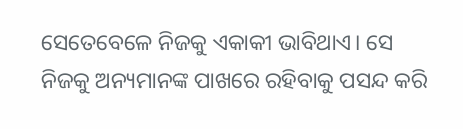ସେତେବେଳେ ନିଜକୁ ଏକାକୀ ଭାବିଥାଏ। ସେ ନିଜକୁ ଅନ୍ୟମାନଙ୍କ ପାଖରେ ରହିବାକୁ ପସନ୍ଦ କରି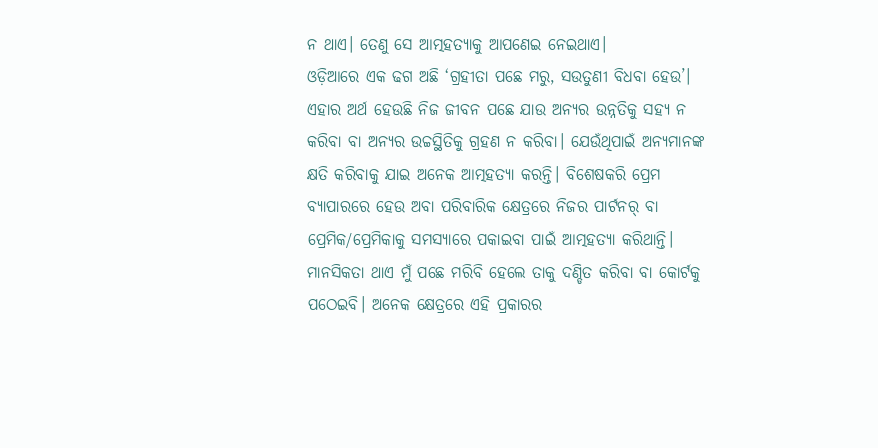ନ ଥାଏ। ତେଣୁ ସେ ଆତ୍ମହତ୍ୟାକୁ ଆପଣେଇ ନେଇଥାଏ।
ଓଡ଼ିଆରେ ଏକ ଢଗ ଅଛି ‘ଗ୍ରହୀତା ପଛେ ମରୁ, ସଉତୁଣୀ ବିଧବା ହେଉ’। ଏହାର ଅର୍ଥ ହେଉଛି ନିଜ ଜୀବନ ପଛେ ଯାଉ ଅନ୍ୟର ଉନ୍ନତିକୁ ସହ୍ୟ ନ କରିବା ବା ଅନ୍ୟର ଉଚ୍ଚସ୍ଥିତିକୁ ଗ୍ରହଣ ନ କରିବା। ଯେଉଁଥିପାଇଁ ଅନ୍ୟମାନଙ୍କ କ୍ଷତି କରିବାକୁ ଯାଇ ଅନେକ ଆତ୍ମହତ୍ୟା କରନ୍ତି। ବିଶେଷକରି ପ୍ରେମ ବ୍ୟାପାରରେ ହେଉ ଅବା ପରିବାରିକ କ୍ଷେତ୍ରରେ ନିଜର ପାର୍ଟନର୍ ବା ପ୍ରେମିକ/ପ୍ରେମିକାକୁ ସମସ୍ୟାରେ ପକାଇବା ପାଇଁ ଆତ୍ମହତ୍ୟା କରିଥାନ୍ତି। ମାନସିକତା ଥାଏ ମୁଁ ପଛେ ମରିବି ହେଲେ ତାକୁ ଦଣ୍ଡିତ କରିବା ବା କୋର୍ଟକୁ ପଠେଇବି। ଅନେକ କ୍ଷେତ୍ରରେ ଏହି ପ୍ରକାରର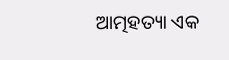ଆତ୍ମହତ୍ୟା ଏକ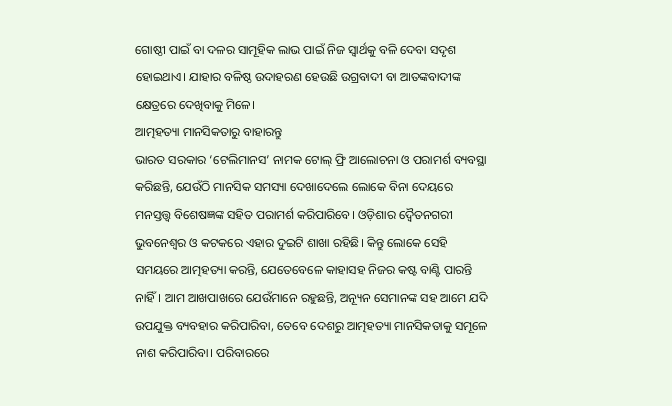ଗୋଷ୍ଠୀ ପାଇଁ ବା ଦଳର ସାମୂହିକ ଲାଭ ପାଇଁ ନିଜ ସ୍ବାର୍ଥକୁ ବଳି ଦେବା ସଦୃଶ ହୋଇଥାଏ। ଯାହାର ବଳିଷ୍ଠ ଉଦାହରଣ ହେଉଛି ଉଗ୍ରବାଦୀ ବା ଆତଙ୍କବାଦୀଙ୍କ କ୍ଷେତ୍ରରେ ଦେଖିବାକୁ ମିଳେ।
ଆତ୍ମହତ୍ୟା ମାନସିକତାରୁ ବାହାରନ୍ତୁ
ଭାରତ ସରକାର ‘ଟେଲିମାନସ’ ନାମକ ଟୋଲ୍ ଫ୍ରି ଆଲୋଚନା ଓ ପରାମର୍ଶ ବ୍ୟବସ୍ଥା କରିଛନ୍ତି, ଯେଉଁଠି ମାନସିକ ସମସ୍ୟା ଦେଖାଦେଲେ ଲୋକେ ବିନା ଦେୟରେ ମନସ୍ତତ୍ତ୍ୱ ବିଶେଷଜ୍ଞଙ୍କ ସହିତ ପରାମର୍ଶ କରିପାରିବେ। ଓଡ଼ିଶାର ଦ୍ୱୈତନଗରୀ ଭୁବନେଶ୍ୱର ଓ କଟକରେ ଏହାର ଦୁଇଟି ଶାଖା ରହିଛି। କିନ୍ତୁ ଲୋକେ ସେହି ସମୟରେ ଆତ୍ମହତ୍ୟା କରନ୍ତି, ଯେତେବେଳେ କାହାସହ ନିଜର କଷ୍ଟ ବାଣ୍ଟି ପାରନ୍ତି ନାହିଁ। ଆମ ଆଖପାଖରେ ଯେଉଁମାନେ ରହୁଛନ୍ତି, ଅନ୍ୟୂନ ସେମାନଙ୍କ ସହ ଆମେ ଯଦି ଉପଯୁକ୍ତ ବ୍ୟବହାର କରିପାରିବା, ତେବେ ଦେଶରୁ ଆତ୍ମହତ୍ୟା ମାନସିକତାକୁ ସମୂଳେ ନାଶ କରିପାରିବା। ପରିବାରରେ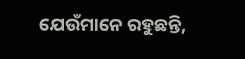ଯେଉଁମାନେ ରହୁଛନ୍ତି,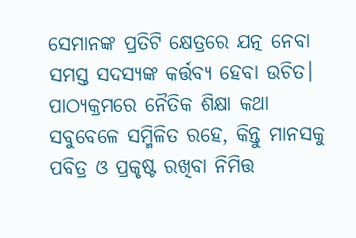ସେମାନଙ୍କ ପ୍ରତିଟି କ୍ଷେତ୍ରରେ ଯତ୍ନ ନେବା ସମସ୍ତ ସଦସ୍ୟଙ୍କ କର୍ତ୍ତବ୍ୟ ହେବା ଉଚିତ। ପାଠ୍ୟକ୍ରମରେ ନୈତିକ ଶିକ୍ଷା କଥା ସବୁବେଳେ ସମ୍ମିଳିତ ରହେ, କିନ୍ତୁ ମାନସକୁ ପବିତ୍ର ଓ ପ୍ରକୃଷ୍ଟ ରଖିବା ନିମିତ୍ତ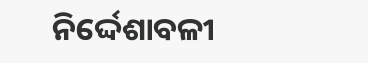ନିର୍ଦ୍ଦେଶାବଳୀ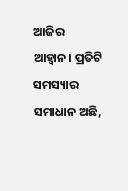ଆଜିର ଆହ୍ୱାନ। ପ୍ରତିଟି ସମସ୍ୟାର ସମାଧାନ ଅଛି,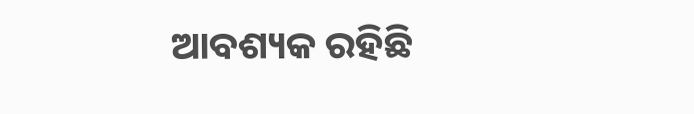ଆବଶ୍ୟକ ରହିଛି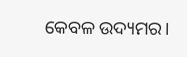କେବଳ ଉଦ୍ୟମର।